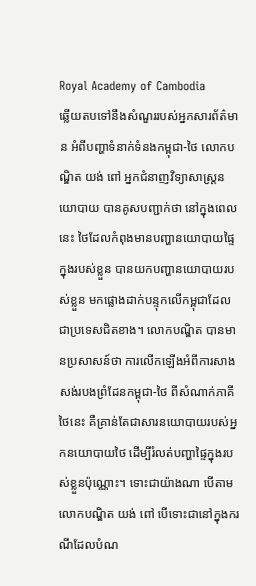Royal Academy of Cambodia
ឆ្លើយតបទៅនឹងសំណួររបស់អ្នកសារព័ត៌មាន អំពីបញ្ហាទំនាក់ទំនងកម្ពុជា-ថៃ លោកបណ្ឌិត យង់ ពៅ អ្នកជំនាញវិទ្យាសាស្ត្រនយោបាយ បានគូសបញ្ជាក់ថា នៅក្នុងពេលនេះ ថៃដែលកំពុងមានបញ្ហានយោបាយផ្ទៃក្នុងរបស់ខ្លួន បានយកបញ្ហានយោបាយរបស់ខ្លួន មកផ្លោងដាក់បន្ទុកលើកម្ពុជាដែលជាប្រទេសជិតខាង។ លោកបណ្ឌិត បានមានប្រសាសន៍ថា ការលើកឡើងអំពីការសាងសង់របងព្រំដែនកម្ពុជា-ថៃ ពីសំណាក់ភាគីថៃនេះ គឺគ្រាន់តែជាសារនយោបាយរបស់អ្នកនយោបាយថៃ ដើម្បីរំលត់បញ្ហាផ្ទៃក្នុងរបស់ខ្លួនប៉ុណ្ណោះ។ ទោះជាយ៉ាងណា បើតាមលោកបណ្ឌិត យង់ ពៅ បើទោះជានៅក្នុងករណីដែលបំណ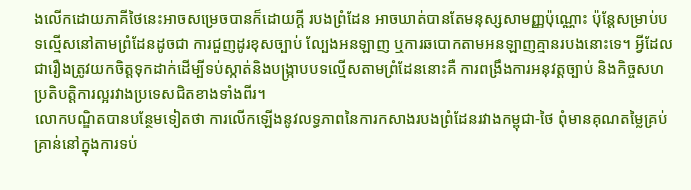ងលើកដោយភាគីថៃនេះអាចសម្រេចបានក៏ដោយក្ដី របងព្រំដែន អាចឃាត់បានតែមនុស្សសាមញ្ញប៉ុណ្ណោះ ប៉ុន្តែសម្រាប់បទល្មើសនៅតាមព្រំដែនដូចជា ការជួញដូរខុសច្បាប់ ល្បែងអនឡាញ ឬការឆបោកតាមអនឡាញគ្មានរបងនោះទេ។ អ្វីដែលជារឿងត្រូវយកចិត្តទុកដាក់ដើម្បីទប់ស្កាត់និងបង្ក្រាបបទល្មើសតាមព្រំដែននោះគឺ ការពង្រឹងការអនុវត្តច្បាប់ និងកិច្ចសហប្រតិបត្តិការល្អរវាងប្រទេសជិតខាងទាំងពីរ។
លោកបណ្ឌិតបានបន្ថែមទៀតថា ការលើកឡើងនូវលទ្ធភាពនៃការកសាងរបងព្រំដែនរវាងកម្ពុជា-ថៃ ពុំមានគុណតម្លៃគ្រប់គ្រាន់នៅក្នុងការទប់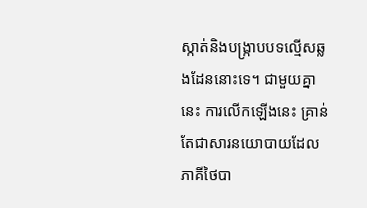ស្កាត់និងបង្ក្រាបបទល្មើសឆ្លងដែននោះទេ។ ជាមួយគ្នានេះ ការលើកឡើងនេះ គ្រាន់តែជាសារនយោបាយដែលភាគីថៃបា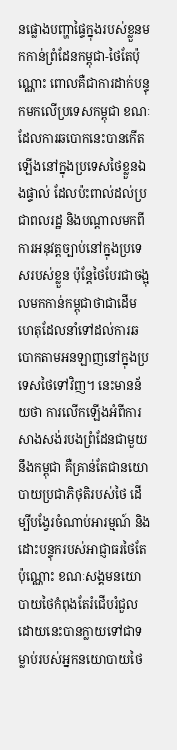នផ្លោងបញ្ហាផ្ទៃក្នុងរបស់ខ្លួនមកកាន់ព្រំដែនកម្ពុជា-ថៃតែប៉ុណ្ណោះ ពោលគឺជាការដាក់បន្ទុកមកលើប្រទេសកម្ពុជា ខណៈដែលការឆបោកនេះបានកើតឡើងនៅក្នុងប្រទេសថៃខ្លួនឯងផ្ទាល់ ដែលប៉ះពាល់ដល់ប្រជាពលរដ្ឋ និងបណ្ដាលមកពីការអនុវត្តច្បាប់នៅក្នុងប្រទេសរបស់ខ្លួន ប៉ុន្តែថៃបែរជាចង្អុលមកកាន់កម្ពុជាថាជាដើមហេតុដែលនាំទៅដល់ការឆបោកតាមអនឡាញនៅក្នុងប្រទេសថៃទៅវិញ។ នេះមានន័យថា ការលើកឡើងអំពីការសាងសង់របងព្រំដែនជាមួយនឹងកម្ពុជា គឺគ្រាន់តែជានយោបាយប្រជាភិថុតិរបស់ថៃ ដើម្បីបង្វែរចំណាប់អារម្មណ៍ និងដោះបន្ទុករបស់អាជ្ញាធរថៃតែប៉ុណ្ណោះ ខណៈសង្គមនយោបាយថៃកំពុងតែរំជើបរំជួល ដោយនេះបានក្លាយទៅជាទម្លាប់របស់អ្នកនយោបាយថៃ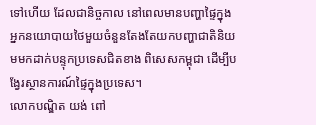ទៅហើយ ដែលជានិច្ចកាល នៅពេលមានបញ្ហាផ្ទៃក្នុង អ្នកនយោបាយថៃមួយចំនួនតែងតែយកបញ្ហាជាតិនិយមមកដាក់បន្ទុកប្រទេសជិតខាង ពិសេសកម្ពុជា ដើម្បីបង្វែរស្ថានការណ៍ផ្ទៃក្នុងប្រទេស។
លោកបណ្ឌិត យង់ ពៅ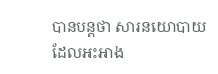បានបន្តថា សារនយោបាយដែលអះអាង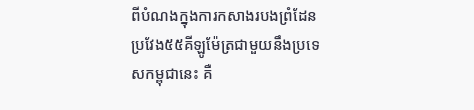ពីបំណងក្នុងការកសាងរបងព្រំដែនប្រវែង៥៥គីឡូម៉ែត្រជាមួយនឹងប្រទេសកម្ពុជានេះ គឺ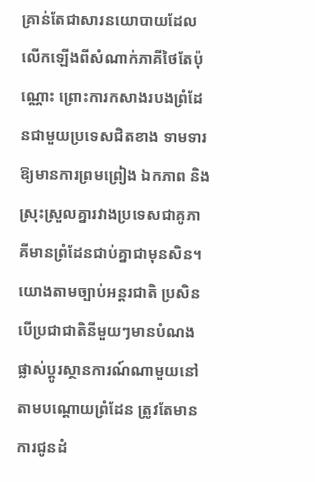គ្រាន់តែជាសារនយោបាយដែលលើកឡើងពីសំណាក់ភាគីថៃតែប៉ុណ្ណោះ ព្រោះការកសាងរបងព្រំដែនជាមួយប្រទេសជិតខាង ទាមទារឱ្យមានការព្រមព្រៀង ឯកភាព និងស្រុះស្រួលគ្នារវាងប្រទេសជាគូភាគីមានព្រំដែនជាប់គ្នាជាមុនសិន។ យោងតាមច្បាប់អន្តរជាតិ ប្រសិនបើប្រជាជាតិនីមួយៗមានបំណងផ្លាស់ប្ដូរស្ថានការណ៍ណាមួយនៅតាមបណ្ដោយព្រំដែន ត្រូវតែមានការជូនដំ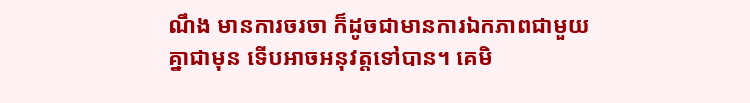ណឹង មានការចរចា ក៏ដូចជាមានការឯកភាពជាមួយគ្នាជាមុន ទើបអាចអនុវត្តទៅបាន។ គេមិ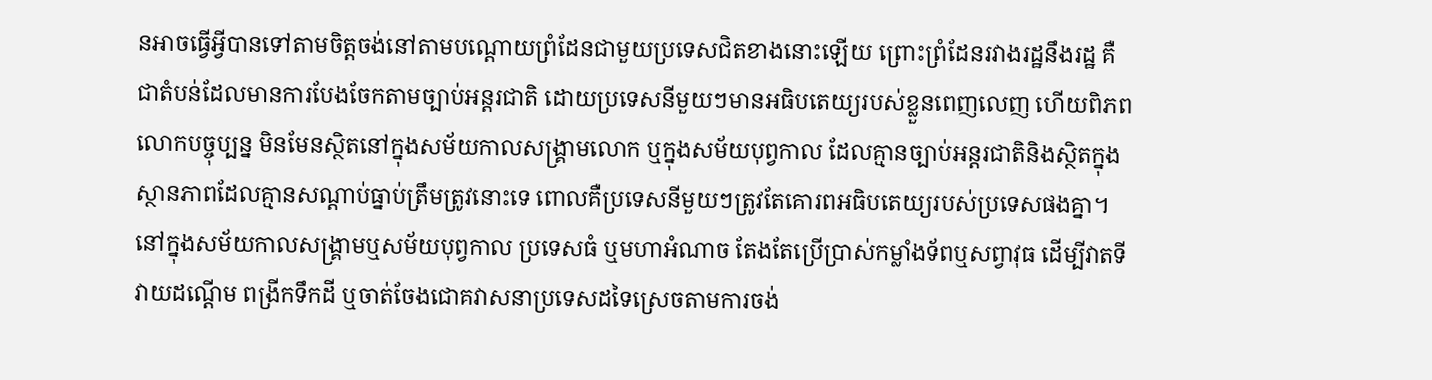នអាចធ្វើអ្វីបានទៅតាមចិត្តចង់នៅតាមបណ្ដោយព្រំដែនជាមួយប្រទេសជិតខាងនោះឡើយ ព្រោះព្រំដែនរវាងរដ្ឋនឹងរដ្ឋ គឺជាតំបន់ដែលមានការបែងចែកតាមច្បាប់អន្តរជាតិ ដោយប្រទេសនីមួយៗមានអធិបតេយ្យរបស់ខ្លួនពេញលេញ ហើយពិភពលោកបច្ចុប្បន្ន មិនមែនស្ថិតនៅក្នុងសម័យកាលសង្គ្រាមលោក ឬក្នុងសម័យបុព្វកាល ដែលគ្មានច្បាប់អន្តរជាតិនិងស្ថិតក្នុងស្ថានភាពដែលគ្មានសណ្ដាប់ធ្នាប់ត្រឹមត្រូវនោះទេ ពោលគឺប្រទេសនីមួយៗត្រូវតែគោរពអធិបតេយ្យរបស់ប្រទេសផងគ្នា។ នៅក្នុងសម័យកាលសង្គ្រាមឬសម័យបុព្វកាល ប្រទេសធំ ឬមហាអំណាច តែងតែប្រើប្រាស់កម្លាំងទ័ពឬសព្វាវុធ ដើម្បីវាតទីវាយដណ្ដើម ពង្រីកទឹកដី ឬចាត់ចែងជោគវាសនាប្រទេសដទៃស្រេចតាមការចង់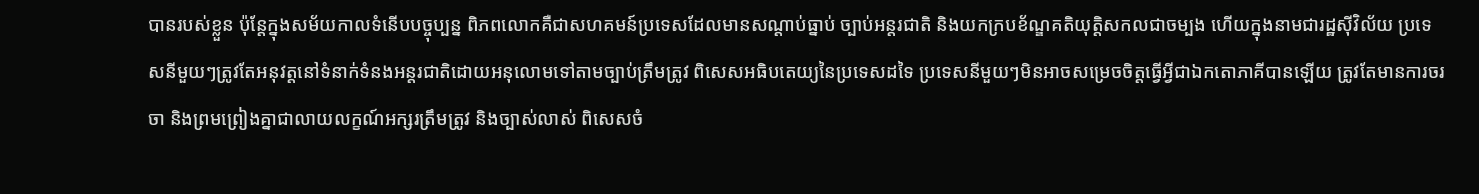បានរបស់ខ្លួន ប៉ុន្តែក្នុងសម័យកាលទំនើបបច្ចុប្បន្ន ពិភពលោកគឺជាសហគមន៍ប្រទេសដែលមានសណ្ដាប់ធ្នាប់ ច្បាប់អន្តរជាតិ និងយកក្របខ័ណ្ឌគតិយុត្តិសកលជាចម្បង ហើយក្នុងនាមជារដ្ឋស៊ីវិល័យ ប្រទេសនីមួយៗត្រូវតែអនុវត្តនៅទំនាក់ទំនងអន្តរជាតិដោយអនុលោមទៅតាមច្បាប់ត្រឹមត្រូវ ពិសេសអធិបតេយ្យនៃប្រទេសដទៃ ប្រទេសនីមួយៗមិនអាចសម្រេចចិត្តធ្វើអ្វីជាឯកតោភាគីបានឡើយ ត្រូវតែមានការចរចា និងព្រមព្រៀងគ្នាជាលាយលក្ខណ៍អក្សរត្រឹមត្រូវ និងច្បាស់លាស់ ពិសេសចំ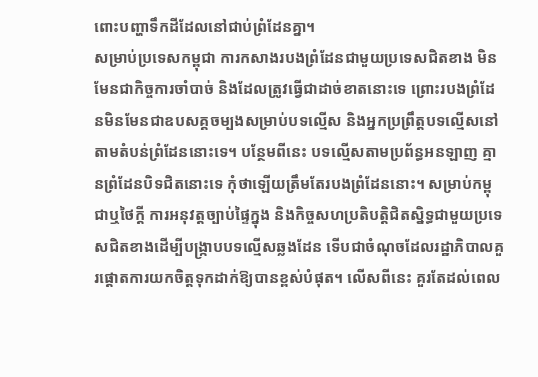ពោះបញ្ហាទឹកដីដែលនៅជាប់ព្រំដែនគ្នា។
សម្រាប់ប្រទេសកម្ពុជា ការកសាងរបងព្រំដែនជាមួយប្រទេសជិតខាង មិនមែនជាកិច្ចការចាំបាច់ និងដែលត្រូវធ្វើជាដាច់ខាតនោះទេ ព្រោះរបងព្រំដែនមិនមែនជាឧបសគ្គចម្បងសម្រាប់បទល្មើស និងអ្នកប្រព្រឹត្តបទល្មើសនៅតាមតំបន់ព្រំដែននោះទេ។ បន្ថែមពីនេះ បទល្មើសតាមប្រព័ន្ធអនឡាញ គ្មានព្រំដែនបិទជិតនោះទេ កុំថាឡើយត្រឹមតែរបងព្រំដែននោះ។ សម្រាប់កម្ពុជាឬថៃក្ដី ការអនុវត្តច្បាប់ផ្ទៃក្នុង និងកិច្ចសហប្រតិបត្តិជិតស្និទ្ធជាមួយប្រទេសជិតខាងដើម្បីបង្ក្រាបបទល្មើសឆ្លងដែន ទើបជាចំណុចដែលរដ្ឋាភិបាលគួរផ្ដោតការយកចិត្តទុកដាក់ឱ្យបានខ្ពស់បំផុត។ លើសពីនេះ គួរតែដល់ពេល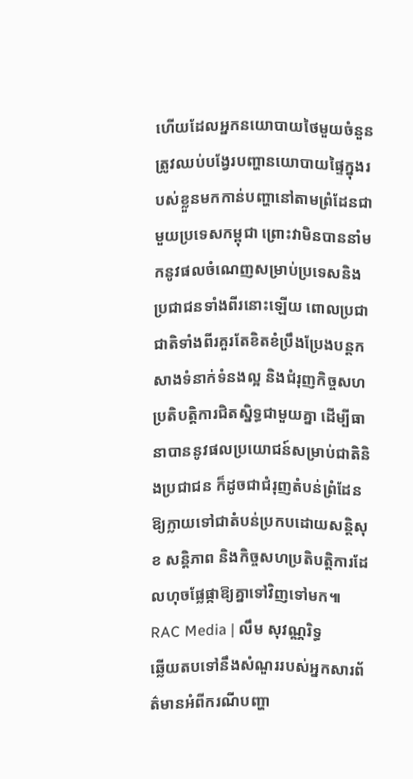ហើយដែលអ្នកនយោបាយថៃមួយចំនួន ត្រូវឈប់បង្វែរបញ្ហានយោបាយផ្ទៃក្នុងរបស់ខ្លួនមកកាន់បញ្ហានៅតាមព្រំដែនជាមួយប្រទេសកម្ពុជា ព្រោះវាមិនបាននាំមកនូវផលចំណេញសម្រាប់ប្រទេសនិងប្រជាជនទាំងពីរនោះឡើយ ពោលប្រជាជាតិទាំងពីរគួរតែខិតខំប្រឹងប្រែងបន្តកសាងទំនាក់ទំនងល្អ និងជំរុញកិច្ចសហប្រតិបត្តិការជិតស្និទ្ធជាមួយគ្នា ដើម្បីធានាបាននូវផលប្រយោជន៍សម្រាប់ជាតិនិងប្រជាជន ក៏ដូចជាជំរុញតំបន់ព្រំដែនឱ្យក្លាយទៅជាតំបន់ប្រកបដោយសន្តិសុខ សន្តិភាព និងកិច្ចសហប្រតិបត្តិការដែលហុចផ្លែផ្កាឱ្យគ្នាទៅវិញទៅមក៕
RAC Media | លឹម សុវណ្ណរិទ្ធ
ឆ្លើយតបទៅនឹងសំណួររបស់អ្នកសារព័ត៌មានអំពីករណីបញ្ហា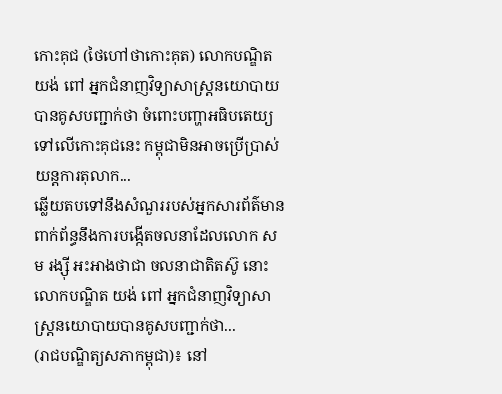កោះគុជ (ថៃហៅថាកោះគុត) លោកបណ្ឌិត យង់ ពៅ អ្នកជំនាញវិទ្យាសាស្ត្រនយោបាយ បានគូសបញ្ជាក់ថា ចំពោះបញ្ហាអធិបតេយ្យទៅលើកោះគុជនេះ កម្ពុជាមិនអាចប្រើប្រាស់យន្តការតុលាក...
ឆ្លើយតបទៅនឹងសំណួររបស់អ្នកសារព័ត៌មាន ពាក់ព័ន្ធនឹងការបង្កើតចលនាដែលលោក សម រង្ស៊ី អះអាងថាជា ចលនាជាតិតស៊ូ នោះ លោកបណ្ឌិត យង់ ពៅ អ្នកជំនាញវិទ្យាសាស្ត្រនយោបាយបានគូសបញ្ជាក់ថា...
(រាជបណ្ឌិត្យសភាកម្ពុជា)៖ នៅ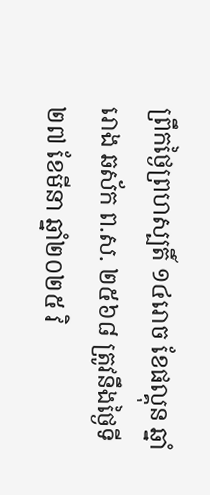ព្រឹកថ្ងៃព្រហស្បតិ៍ ១៤រោច ខែផល្គុន ឆ្នាំរោង ឆស័ក ព.ស. ២៥៦៨ ត្រូវនឹងថ្ងៃទី២៧ ខែមីនា ឆ្នាំ២០២៥ វិ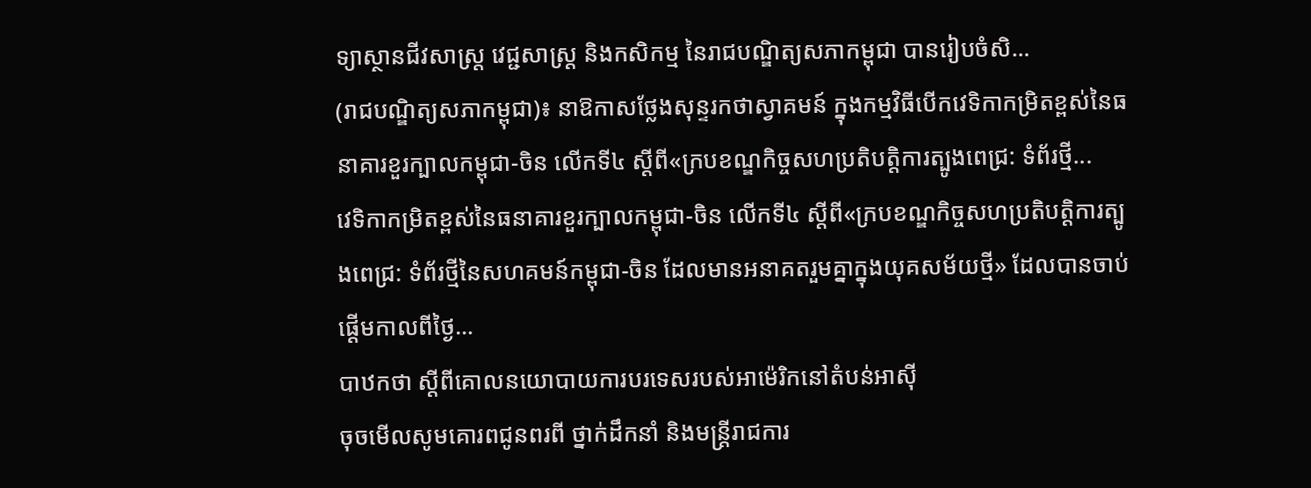ទ្យាស្ថានជីវសាស្ត្រ វេជ្ជសាស្ត្រ និងកសិកម្ម នៃរាជបណ្ឌិត្យសភាកម្ពុជា បានរៀបចំសិ...
(រាជបណ្ឌិត្យសភាកម្ពុជា)៖ នាឱកាសថ្លែងសុន្ទរកថាស្វាគមន៍ ក្នុងកម្មវិធីបើកវេទិកាកម្រិតខ្ពស់នៃធនាគារខួរក្បាលកម្ពុជា-ចិន លើកទី៤ ស្ដីពី«ក្របខណ្ឌកិច្ចសហប្រតិបត្តិការត្បូងពេជ្រ: ទំព័រថ្មី...
វេទិកាកម្រិតខ្ពស់នៃធនាគារខួរក្បាលកម្ពុជា-ចិន លើកទី៤ ស្ដីពី«ក្របខណ្ឌកិច្ចសហប្រតិបត្តិការត្បូងពេជ្រ: ទំព័រថ្មីនៃសហគមន៍កម្ពុជា-ចិន ដែលមានអនាគតរួមគ្នាក្នុងយុគសម័យថ្មី» ដែលបានចាប់ផ្ដើមកាលពីថ្ងៃ...
បាឋកថា ស្តីពីគោលនយោបាយការបរទេសរបស់អាម៉េរិកនៅតំបន់អាស៊ី
ចុចមើលសូមគោរពជូនពរពី ថ្នាក់ដឹកនាំ និងមន្រ្តីរាជការ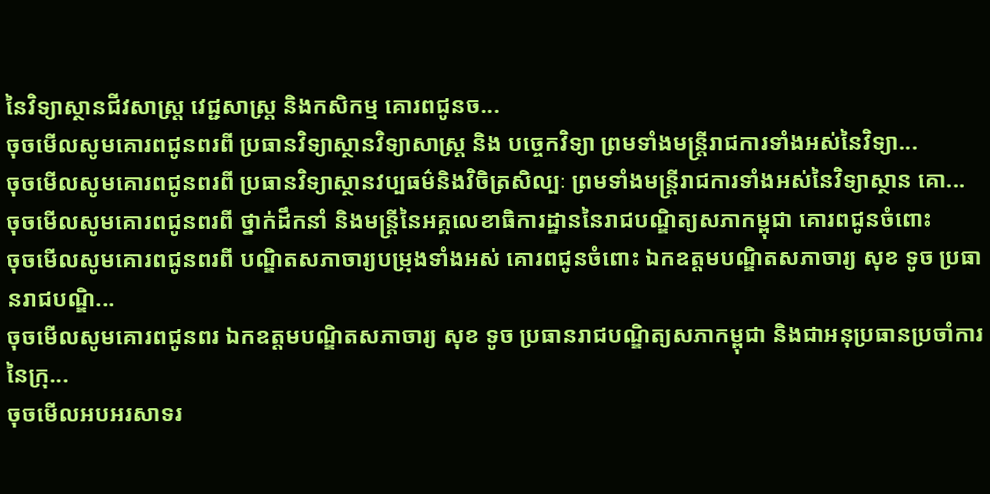នៃវិទ្យាស្ថានជីវសាស្រ្ត វេជ្ជសាស្រ្ត និងកសិកម្ម គោរពជូនច...
ចុចមើលសូមគោរពជូនពរពី ប្រធានវិទ្យាស្ថានវិទ្យាសាស្រ្ត និង បច្ចេកវិទ្យា ព្រមទាំងមន្រ្តីរាជការទាំងអស់នៃវិទ្យា...
ចុចមើលសូមគោរពជូនពរពី ប្រធានវិទ្យាស្ថានវប្បធម៌និងវិចិត្រសិល្បៈ ព្រមទាំងមន្រ្តីរាជការទាំងអស់នៃវិទ្យាស្ថាន គោ...
ចុចមើលសូមគោរពជូនពរពី ថ្នាក់ដឹកនាំ និងមន្រ្តីនៃអគ្គលេខាធិការដ្ឋាននៃរាជបណ្ឌិត្យសភាកម្ពុជា គោរពជូនចំពោះ
ចុចមើលសូមគោរពជូនពរពី បណ្ឌិតសភាចារ្យបម្រុងទាំងអស់ គោរពជូនចំពោះ ឯកឧត្តមបណ្ឌិតសភាចារ្យ សុខ ទូច ប្រធានរាជបណ្ឌិ...
ចុចមើលសូមគោរពជូនពរ ឯកឧត្តមបណ្ឌិតសភាចារ្យ សុខ ទូច ប្រធានរាជបណ្ឌិត្យសភាកម្ពុជា និងជាអនុប្រធានប្រចាំការនៃក្រុ...
ចុចមើលអបអរសាទរ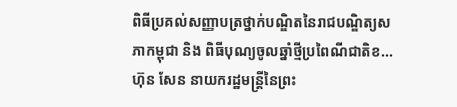ពិធីប្រគល់សញ្ញាបត្រថ្នាក់បណ្ឌិតនៃរាជបណ្ឌិត្យសភាកម្ពុជា និង ពិធីបុណ្យចូលឆ្នាំថ្មីប្រពៃណីជាតិខ...
ហ៊ុន សែន នាយករដ្ឋមន្ត្រីនៃព្រះ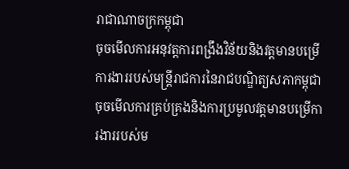រាជាណាចក្រកម្ពុជា
ចុចមើលការអនុវត្តការពង្រឹងវិន័យនិងវត្តមានបម្រើការងាររបស់មន្រ្តីរាជការនៃរាជបណ្ឌិត្យសភាកម្ពុជា
ចុចមើលការគ្រប់គ្រងនិងការប្រមូលវត្តមានបម្រើការងាររបស់ម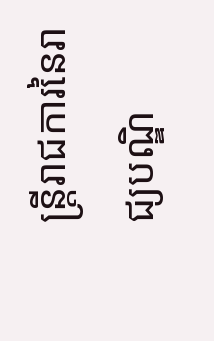ន្រ្តីរាជការនៃរាជ្យបណ្ឌិ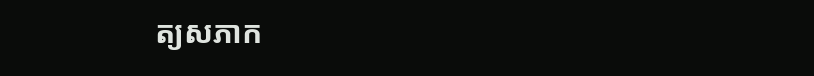ត្យសភាក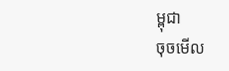ម្ពុជា
ចុចមើល